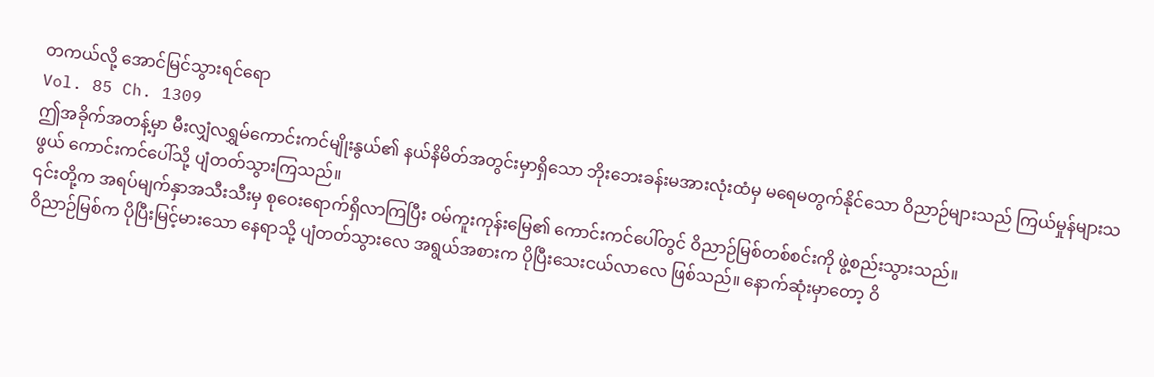တကယ်လို့ အောင်မြင်သွားရင်ရော
Vol. 85 Ch. 1309
ဤအခိုက်အတန့်မှာ မီးလျှံလရွှမ်ကောင်းကင်မျိုးနွယ်၏ နယ်နိမိတ်အတွင်းမှာရှိသော ဘိုးဘေးခန်းမအားလုံးထံမှ မရေမတွက်နိုင်သော ဝိညာဉ်များသည် ကြယ်မှုန်များသဖွယ် ကောင်းကင်ပေါ်သို့ ပျံတတ်သွားကြသည်။
၎င်းတို့က အရပ်မျက်နှာအသီးသီးမှ စုဝေးရောက်ရှိလာကြပြီး ဝမ်ကူးကုန်းမြေ၏ ကောင်းကင်ပေါ်တွင် ဝိညာဉ်မြစ်တစ်စင်းကို ဖွဲ့စည်းသွားသည်။
ဝိညာဉ်မြစ်က ပိုပြီးမြင့်မားသော နေရာသို့ ပျံတတ်သွားလေ အရွယ်အစားက ပိုပြီးသေးငယ်လာလေ ဖြစ်သည်။ နောက်ဆုံးမှာတော့ ဝိ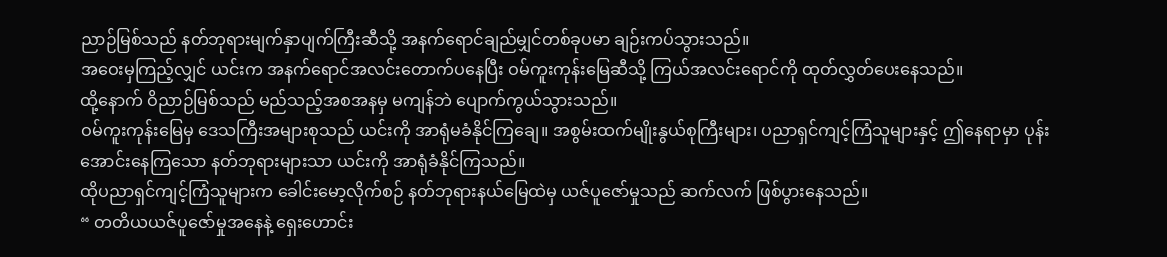ညာဉ်မြစ်သည် နတ်ဘုရားမျက်နှာပျက်ကြီးဆီသို့ အနက်ရောင်ချည်မျှင်တစ်ခုပမာ ချဉ်းကပ်သွားသည်။
အဝေးမှကြည့်လျှင် ယင်းက အနက်ရောင်အလင်းတောက်ပနေပြီး ဝမ်ကူးကုန်းမြေဆီသို့ ကြယ်အလင်းရောင်ကို ထုတ်လွှတ်ပေးနေသည်။
ထို့နောက် ဝိညာဉ်မြစ်သည် မည်သည့်အစအနမှ မကျန်ဘဲ ပျောက်ကွယ်သွားသည်။
ဝမ်ကူးကုန်းမြေမှ ဒေသကြီးအများစုသည် ယင်းကို အာရုံမခံနိုင်ကြချေ။ အစွမ်းထက်မျိုးနွယ်စုကြီးများ၊ ပညာရှင်ကျင့်ကြံသူများနှင့် ဤနေရာမှာ ပုန်းအောင်းနေကြသော နတ်ဘုရားများသာ ယင်းကို အာရုံခံနိုင်ကြသည်။
ထိုပညာရှင်ကျင့်ကြံသူများက ခေါင်းမော့လိုက်စဉ် နတ်ဘုရားနယ်မြေထဲမှ ယဇ်ပူဇော်မှုသည် ဆက်လက် ဖြစ်ပွားနေသည်။
“ တတိယယဇ်ပူဇော်မှုအနေနဲ့ ရှေးဟောင်း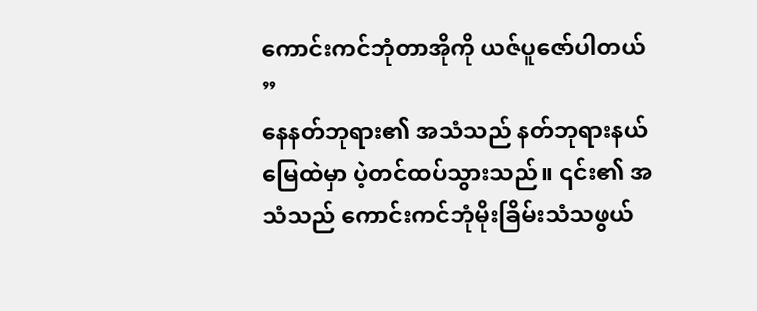ကောင်းကင်ဘုံတာအိုကို ယဇ်ပူဇော်ပါတယ် ”
နေနတ်ဘုရား၏ အသံသည် နတ်ဘုရားနယ်မြေထဲမှာ ပဲ့တင်ထပ်သွားသည်။ ၎င်း၏ အသံသည် ကောင်းကင်ဘုံမိုးခြိမ်းသံသဖွယ်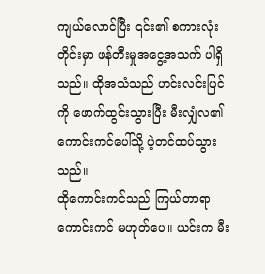ကျယ်လောင်ပြီး ၎င်း၏ စကားလုံးတိုင်းမှာ ဖန်တီးမှုအငွေ့အသက် ပါရှိသည်။ ထိုအသံသည် ဟင်းလင်းပြင်ကို ဖောက်ထွင်းသွားပြီး မီးလျှံလ၏ ကောင်းကင်ပေါ်သို့ ပဲ့တင်ထပ်သွားသည်။
ထိုကောင်းကင်သည် ကြယ်တာရာကောင်းကင် မဟုတ်ပေ။ ယင်းက မီး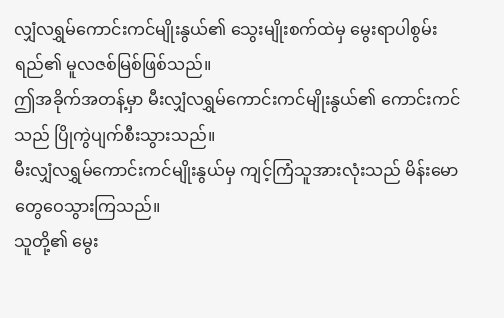လျှံလရွှမ်ကောင်းကင်မျိုးနွယ်၏ သွေးမျိုးစက်ထဲမှ မွေးရာပါစွမ်းရည်၏ မူလဇစ်မြစ်ဖြစ်သည်။
ဤအခိုက်အတန့်မှာ မီးလျှံလရွှမ်ကောင်းကင်မျိုးနွယ်၏ ကောင်းကင်သည် ပြိုကွဲပျက်စီးသွားသည်။
မီးလျှံလရွှမ်ကောင်းကင်မျိုးနွယ်မှ ကျင့်ကြံသူအားလုံးသည် မိန်းမောတွေဝေသွားကြသည်။
သူတို့၏ မွေး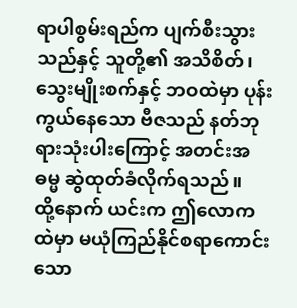ရာပါစွမ်းရည်က ပျက်စီးသွားသည်နှင့် သူတို့၏ အသိစိတ်၊ သွေးမျိုးစက်နှင့် ဘဝထဲမှာ ပုန်းကွယ်နေသော ဗီဇသည် နတ်ဘုရားသုံးပါးကြောင့် အတင်းအဓမ္မ ဆွဲထုတ်ခံလိုက်ရသည်။
ထို့နောက် ယင်းက ဤလောကထဲမှာ မယုံကြည်နိုင်စရာကောင်းသော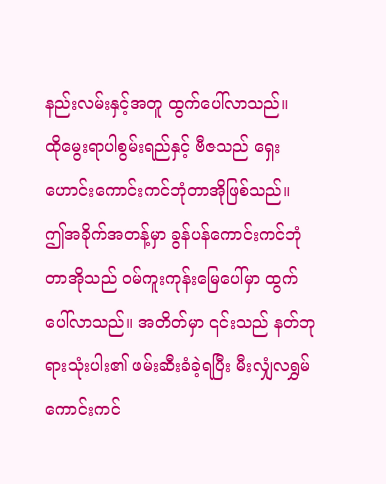နည်းလမ်းနှင့်အတူ ထွက်ပေါ်လာသည်။
ထိုမွေးရာပါစွမ်းရည်နှင့် ဗီဇသည် ရှေးဟောင်းကောင်းကင်ဘုံတာအိုဖြစ်သည်။
ဤအခိုက်အတန့်မှာ ခွန်ပန်ကောင်းကင်ဘုံတာအိုသည် ဝမ်ကူးကုန်းမြေပေါ်မှာ ထွက်ပေါ်လာသည်။ အတိတ်မှာ ၎င်းသည် နတ်ဘုရားသုံးပါး၏ ဖမ်းဆီးခံခဲ့ရပြီး မီးလျှံလရွှမ်ကောင်းကင်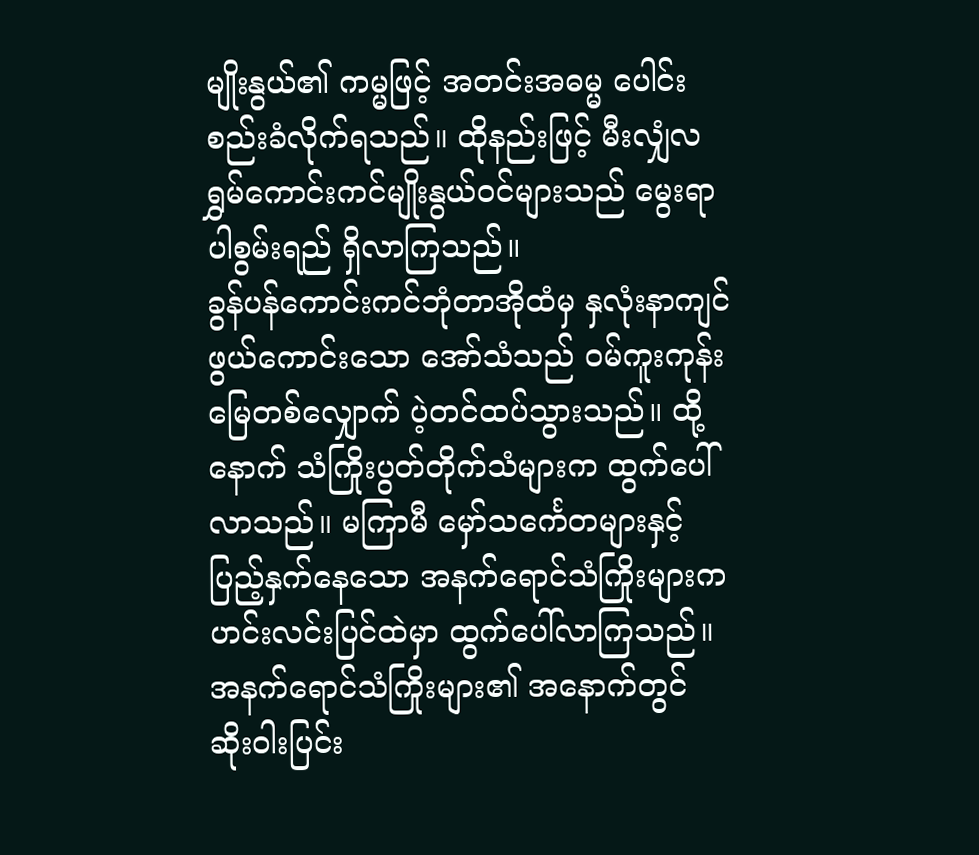မျိုးနွယ်၏ ကမ္မဖြင့် အတင်းအဓမ္မ ပေါင်းစည်းခံလိုက်ရသည်။ ထိုနည်းဖြင့် မီးလျှံလရွှမ်ကောင်းကင်မျိုးနွယ်ဝင်များသည် မွေးရာပါစွမ်းရည် ရှိလာကြသည်။
ခွန်ပန်ကောင်းကင်ဘုံတာအိုထံမှ နှလုံးနာကျင်ဖွယ်ကောင်းသော အော်သံသည် ဝမ်ကူးကုန်းမြေတစ်လျှောက် ပဲ့တင်ထပ်သွားသည်။ ထို့နောက် သံကြိုးပွတ်တိုက်သံများက ထွက်ပေါ်လာသည်။ မကြာမီ မှော်သင်္ကေတများနှင့် ပြည့်နှက်နေသော အနက်ရောင်သံကြိုးများက ဟင်းလင်းပြင်ထဲမှာ ထွက်ပေါ်လာကြသည်။
အနက်ရောင်သံကြိုးများ၏ အနောက်တွင် ဆိုးဝါးပြင်း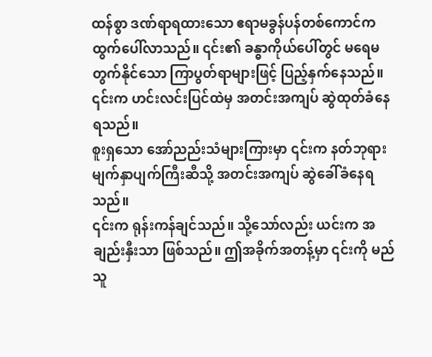ထန်စွာ ဒဏ်ရာရထားသော ဧရာမခွန်ပန်တစ်ကောင်က ထွက်ပေါ်လာသည်။ ၎င်း၏ ခန္ဓာကိုယ်ပေါ်တွင် မရေမတွက်နိုင်သော ကြာပွတ်ရာများဖြင့် ပြည့်နှက်နေသည်။ ၎င်းက ဟင်းလင်းပြင်ထဲမှ အတင်းအကျပ် ဆွဲထုတ်ခံနေရသည်။
စူးရှသော အော်ညည်းသံများကြားမှာ ၎င်းက နတ်ဘုရားမျက်နှာပျက်ကြီးဆီသို့ အတင်းအကျပ် ဆွဲခေါ်ခံနေရသည်။
၎င်းက ရုန်းကန်ချင်သည်။ သို့သော်လည်း ယင်းက အချည်းနှီးသာ ဖြစ်သည်။ ဤအခိုက်အတန့်မှာ ၎င်းကို မည်သူ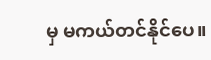မှ မကယ်တင်နိုင်ပေ။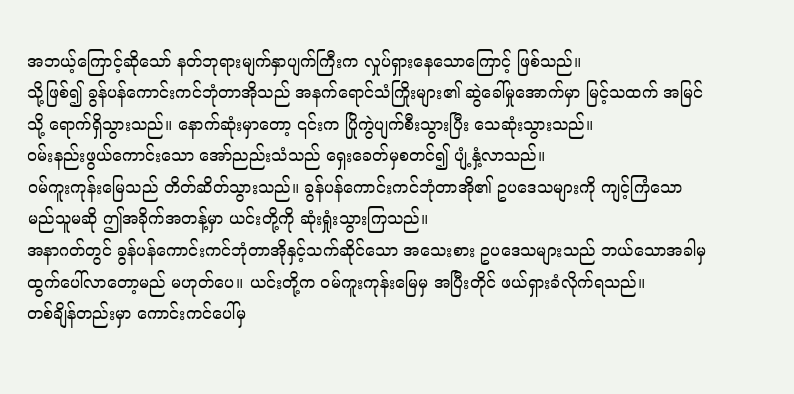အဘယ့်ကြောင့်ဆိုသော် နတ်ဘုရားမျက်နှာပျက်ကြီးက လှုပ်ရှားနေသောကြောင့် ဖြစ်သည်။
သို့ဖြစ်၍ ခွန်ပန်ကောင်းကင်ဘုံတာအိုသည် အနက်ရောင်သံကြိုးများ၏ ဆွဲခေါ်မှုအောက်မှာ မြင့်သထက် အမြင်သို့ ရောက်ရှိသွားသည်။ နောက်ဆုံးမှာတော့ ၎င်းက ပြိုကွဲပျက်စီးသွားပြီး သေဆုံးသွားသည်။
ဝမ်းနည်းဖွယ်ကောင်းသော အော်ညည်းသံသည် ရှေးခေတ်မှစတင်၍ ပျံ့နှံ့လာသည်။
ဝမ်ကူးကုန်းမြေသည် တိတ်ဆိတ်သွားသည်။ ခွန်ပန်ကောင်းကင်ဘုံတာအို၏ ဥပဒေသများကို ကျင့်ကြံသော မည်သူမဆို ဤအခိုက်အတန့်မှာ ယင်းတို့ကို ဆုံးရှုံးသွားကြသည်။
အနာဂတ်တွင် ခွန်ပန်ကောင်းကင်ဘုံတာအိုနှင့်သက်ဆိုင်သော အသေးစား ဥပဒေသများသည် ဘယ်သောအခါမှ ထွက်ပေါ်လာတော့မည် မဟုတ်ပေ။ ယင်းတို့က ဝမ်ကူးကုန်းမြေမှ အပြီးတိုင် ဖယ်ရှားခံလိုက်ရသည်။
တစ်ချိန်တည်းမှာ ကောင်းကင်ပေါ်မှ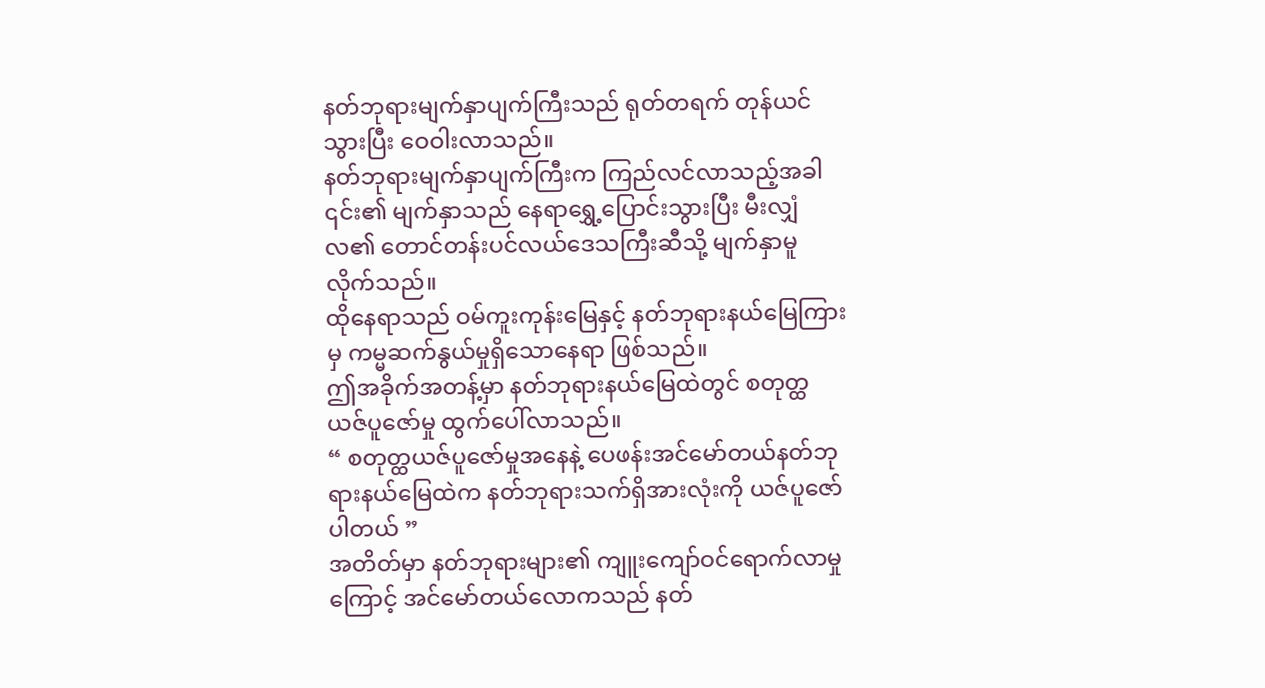နတ်ဘုရားမျက်နှာပျက်ကြီးသည် ရုတ်တရက် တုန်ယင်သွားပြီး ဝေဝါးလာသည်။
နတ်ဘုရားမျက်နှာပျက်ကြီးက ကြည်လင်လာသည့်အခါ ၎င်း၏ မျက်နှာသည် နေရာရွှေ့ပြောင်းသွားပြီး မီးလျှံလ၏ တောင်တန်းပင်လယ်ဒေသကြီးဆီသို့ မျက်နှာမူလိုက်သည်။
ထိုနေရာသည် ဝမ်ကူးကုန်းမြေနှင့် နတ်ဘုရားနယ်မြေကြားမှ ကမ္မဆက်နွယ်မှုရှိသောနေရာ ဖြစ်သည်။
ဤအခိုက်အတန့်မှာ နတ်ဘုရားနယ်မြေထဲတွင် စတုတ္ထယဇ်ပူဇော်မှု ထွက်ပေါ်လာသည်။
“ စတုတ္ထယဇ်ပူဇော်မှုအနေနဲ့ ပေဖန်းအင်မော်တယ်နတ်ဘုရားနယ်မြေထဲက နတ်ဘုရားသက်ရှိအားလုံးကို ယဇ်ပူဇော်ပါတယ် ”
အတိတ်မှာ နတ်ဘုရားများ၏ ကျူးကျော်ဝင်ရောက်လာမှုကြောင့် အင်မော်တယ်လောကသည် နတ်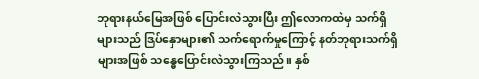ဘုရားနယ်မြေအဖြစ် ပြောင်းလဲသွားပြီး ဤလောကထဲမှ သက်ရှိများသည် ဒြပ်နှောများ၏ သက်ရောက်မှုကြောင့် နတ်ဘုရားသက်ရှိများအဖြစ် သန္ဓေပြောင်းလဲသွားကြသည်။ နှစ်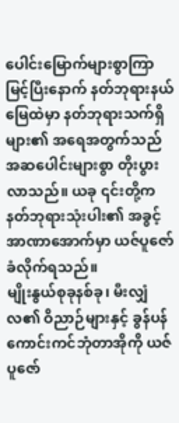ပေါင်းမြောက်များစွာကြာမြင့်ပြီးနောက် နတ်ဘုရားနယ်မြေထဲမှာ နတ်ဘုရားသက်ရှိများ၏ အရေအတွက်သည် အဆပေါင်းများစွာ တိုးပွားလာသည်။ ယခု ၎င်းတို့က နတ်ဘုရားသုံးပါး၏ အခွင့်အာဏာအောက်မှာ ယဇ်ပူဇော်ခံလိုက်ရသည်။
မျိုးနွယ်စုခုနစ်ခု၊ မီးလျှံလ၏ ဝိညာဉ်များနှင့် ခွန်ပန်ကောင်းကင်ဘုံတာအိုကို ယဇ်ပူဇော်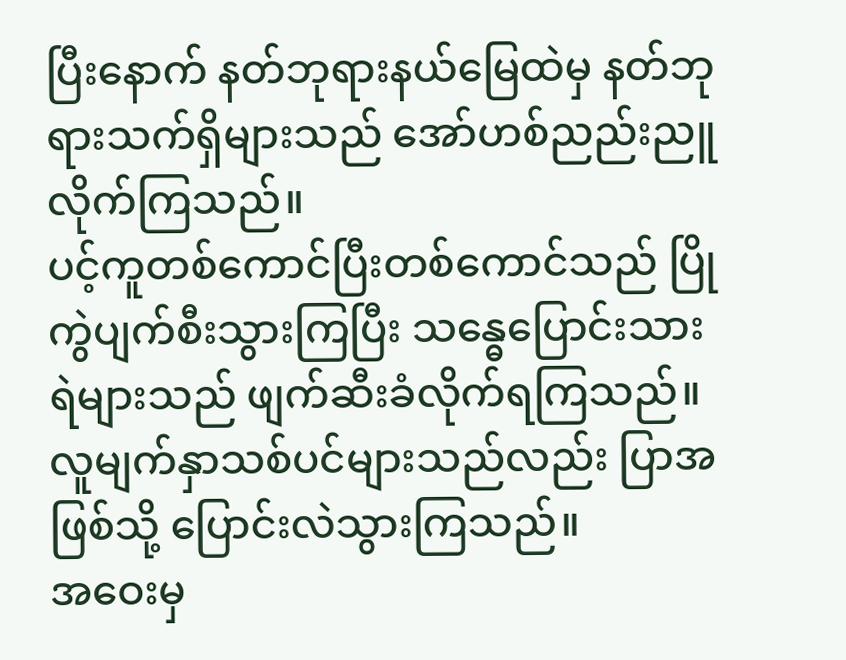ပြီးနောက် နတ်ဘုရားနယ်မြေထဲမှ နတ်ဘုရားသက်ရှိများသည် အော်ဟစ်ညည်းညူလိုက်ကြသည်။
ပင့်ကူတစ်ကောင်ပြီးတစ်ကောင်သည် ပြိုကွဲပျက်စီးသွားကြပြီး သန္ဓေပြောင်းသားရဲများသည် ဖျက်ဆီးခံလိုက်ရကြသည်။ လူမျက်နှာသစ်ပင်များသည်လည်း ပြာအဖြစ်သို့ ပြောင်းလဲသွားကြသည်။
အဝေးမှ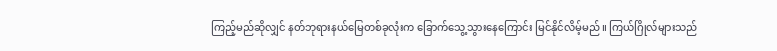ကြည့်မည်ဆိုလျှင် နတ်ဘုရားနယ်မြေတစ်ခုလုံးက ခြောက်သွေ့သွားနေကြောင်း မြင်နိုင်လိမ့်မည်။ ကြယ်ဂြိုလ်များသည်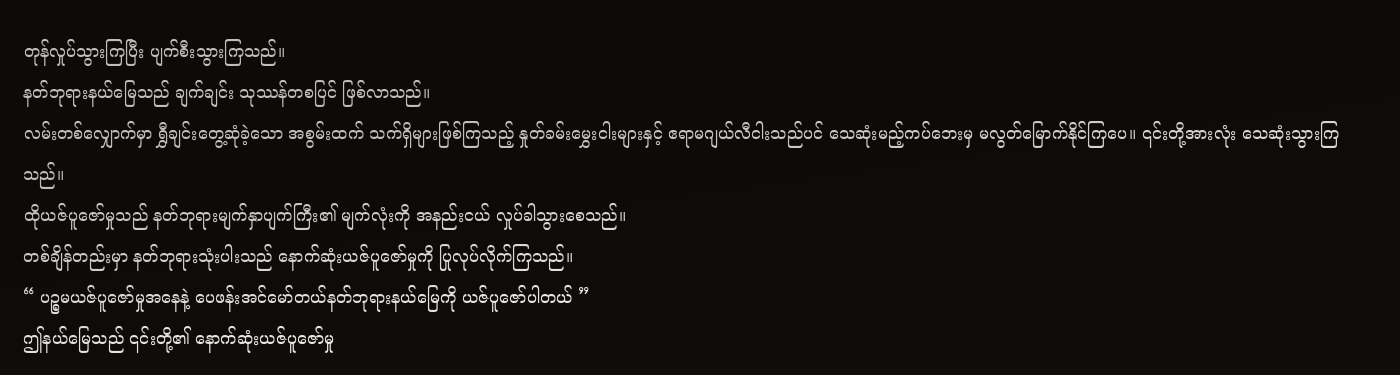တုန်လှုပ်သွားကြပြီး ပျက်စီးသွားကြသည်။
နတ်ဘုရားနယ်မြေသည် ချက်ချင်း သုဿန်တစပြင် ဖြစ်လာသည်။
လမ်းတစ်လျှောက်မှာ ရွှီချင်းတွေ့ဆုံခဲ့သော အစွမ်းထက် သက်ရှိများဖြစ်ကြသည့် နှုတ်ခမ်းမွှေးငါးများနှင့် ဧရာမဂျယ်လီငါးသည်ပင် သေဆုံးမည့်ကပ်ဘေးမှ မလွတ်မြောက်နိုင်ကြပေ။ ၎င်းတို့အားလုံး သေဆုံးသွားကြသည်။
ထိုယဇ်ပူဇော်မှုသည် နတ်ဘုရားမျက်နှာပျက်ကြီး၏ မျက်လုံးကို အနည်းငယ် လှုပ်ခါသွားစေသည်။
တစ်ချိန်တည်းမှာ နတ်ဘုရားသုံးပါးသည် နောက်ဆုံးယဇ်ပူဇော်မှုကို ပြုလုပ်လိုက်ကြသည်။
“ ပဉ္စမယဇ်ပူဇော်မှုအနေနဲ့ ပေဖန်းအင်မော်တယ်နတ်ဘုရားနယ်မြေကို ယဇ်ပူဇော်ပါတယ် ”
ဤနယ်မြေသည် ၎င်းတို့၏ နောက်ဆုံးယဇ်ပူဇော်မှု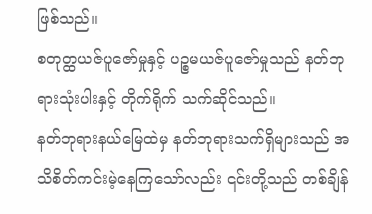ဖြစ်သည်။
စတုတ္ထယဇ်ပူဇော်မှုနှင့် ပဉ္စမယဇ်ပူဇော်မှုသည် နတ်ဘုရားသုံးပါးနှင့် တိုက်ရိုက် သက်ဆိုင်သည်။
နတ်ဘုရားနယ်မြေထဲမှ နတ်ဘုရားသက်ရှိများသည် အသိစိတ်ကင်းမဲ့နေကြသော်လည်း ၎င်းတို့သည် တစ်ချိန်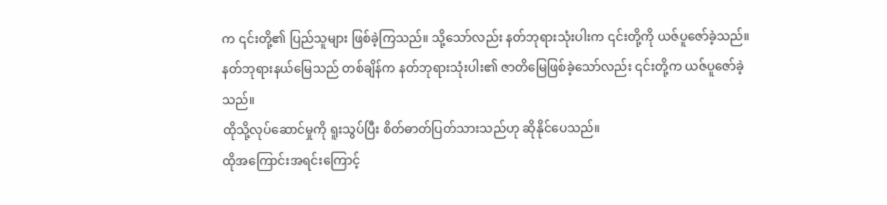က ၎င်းတို့၏ ပြည်သူများ ဖြစ်ခဲ့ကြသည်။ သို့သော်လည်း နတ်ဘုရားသုံးပါးက ၎င်းတို့ကို ယဇ်ပူဇော်ခဲ့သည်။
နတ်ဘုရားနယ်မြေသည် တစ်ချိန်က နတ်ဘုရားသုံးပါး၏ ဇာတိမြေဖြစ်ခဲ့သော်လည်း ၎င်းတို့က ယဇ်ပူဇော်ခဲ့သည်။
ထိုသို့လုပ်ဆောင်မှုကို ရူးသွပ်ပြီး စိတ်ဓာတ်ပြတ်သားသည်ဟု ဆိုနိုင်ပေသည်။
ထိုအကြောင်းအရင်းကြောင့်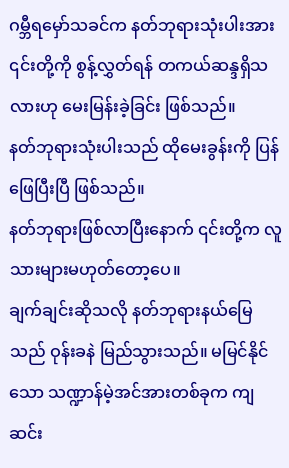ဂမ္ဘီရမှော်သခင်က နတ်ဘုရားသုံးပါးအား ၎င်းတို့ကို စွန့်လွှတ်ရန် တကယ်ဆန္ဒရှိသလားဟု မေးမြန်းခဲ့ခြင်း ဖြစ်သည်။
နတ်ဘုရားသုံးပါးသည် ထိုမေးခွန်းကို ပြန်ဖြေပြီးပြီ ဖြစ်သည်။
နတ်ဘုရားဖြစ်လာပြီးနောက် ၎င်းတို့က လူသားများမဟုတ်တော့ပေ။
ချက်ချင်းဆိုသလို နတ်ဘုရားနယ်မြေသည် ဝုန်းခနဲ မြည်သွားသည်။ မမြင်နိုင်သော သဏ္ဍာန်မဲ့အင်အားတစ်ခုက ကျဆင်း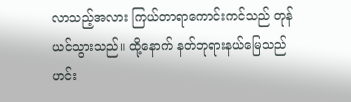လာသည့်အလား ကြယ်တာရာကောင်းကင်သည် တုန်ယင်သွားသည်။ ထို့နောက် နတ်ဘုရားနယ်မြေသည် ဟင်း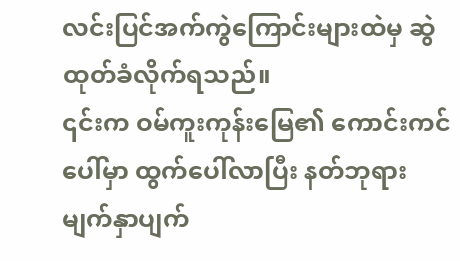လင်းပြင်အက်ကွဲကြောင်းများထဲမှ ဆွဲထုတ်ခံလိုက်ရသည်။
၎င်းက ဝမ်ကူးကုန်းမြေ၏ ကောင်းကင်ပေါ်မှာ ထွက်ပေါ်လာပြီး နတ်ဘုရားမျက်နှာပျက်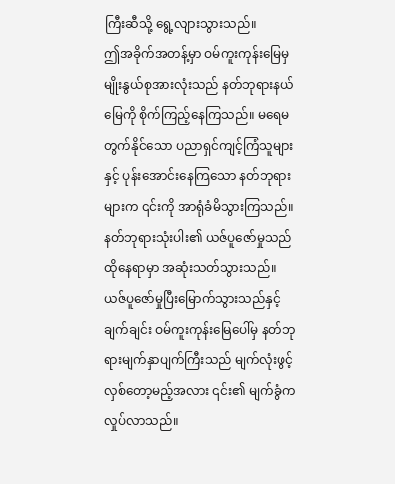ကြီးဆီသို့ ရွေ့လျားသွားသည်။
ဤအခိုက်အတန့်မှာ ဝမ်ကူးကုန်းမြေမှ မျိုးနွယ်စုအားလုံးသည် နတ်ဘုရားနယ်မြေကို စိုက်ကြည့်နေကြသည်။ မရေမတွက်နိုင်သော ပညာရှင်ကျင့်ကြံသူများနှင့် ပုန်းအောင်းနေကြသော နတ်ဘုရားများက ၎င်းကို အာရုံခံမိသွားကြသည်။
နတ်ဘုရားသုံးပါး၏ ယဇ်ပူဇော်မှုသည် ထိုနေရာမှာ အဆုံးသတ်သွားသည်။
ယဇ်ပူဇော်မှုပြီးမြောက်သွားသည်နှင့်ချက်ချင်း ဝမ်ကူးကုန်းမြေပေါ်မှ နတ်ဘုရားမျက်နှာပျက်ကြီးသည် မျက်လုံးဖွင့်လှစ်တော့မည့်အလား ၎င်း၏ မျက်ခွံက လှုပ်လာသည်။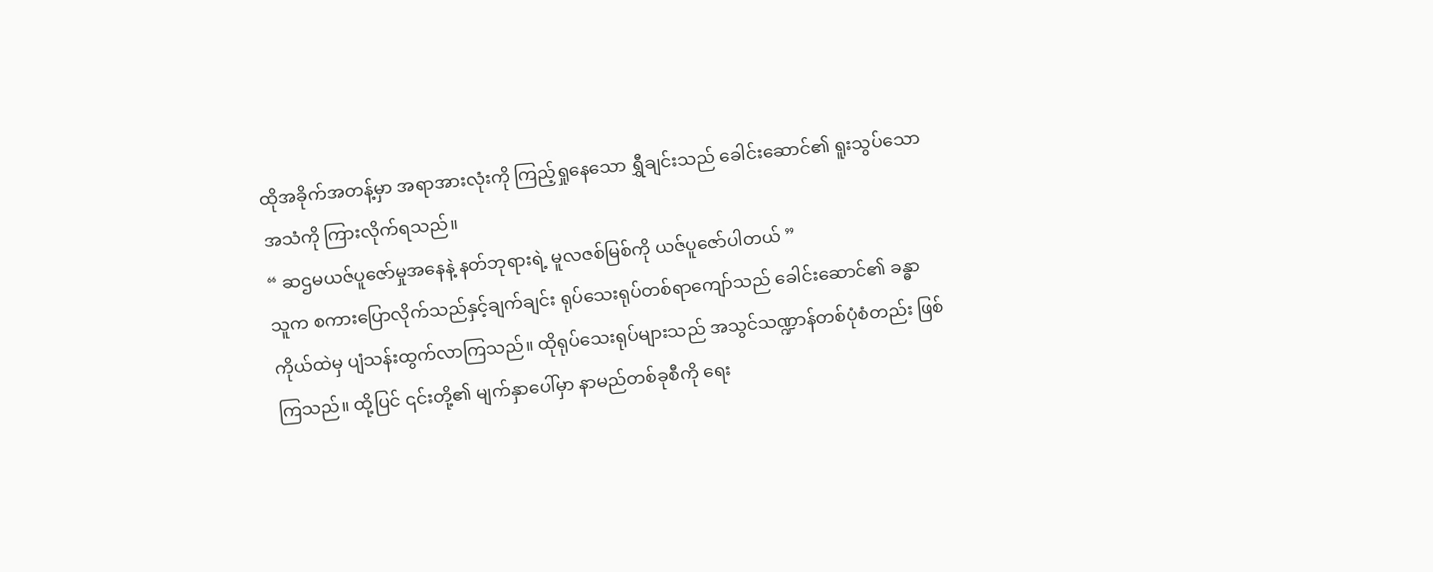ထိုအခိုက်အတန့်မှာ အရာအားလုံးကို ကြည့်ရှုနေသော ရွှီချင်းသည် ခေါင်းဆောင်၏ ရူးသွပ်သော အသံကို ကြားလိုက်ရသည်။
“ ဆဌမယဇ်ပူဇော်မှုအနေနဲ့ နတ်ဘုရားရဲ့ မူလဇစ်မြစ်ကို ယဇ်ပူဇော်ပါတယ် ”
သူက စကားပြောလိုက်သည်နှင့်ချက်ချင်း ရုပ်သေးရုပ်တစ်ရာကျော်သည် ခေါင်းဆောင်၏ ခန္ဓာကိုယ်ထဲမှ ပျံသန်းထွက်လာကြသည်။ ထိုရုပ်သေးရုပ်များသည် အသွင်သဏ္ဍာန်တစ်ပုံစံတည်း ဖြစ်ကြသည်။ ထို့ပြင် ၎င်းတို့၏ မျက်နှာပေါ်မှာ နာမည်တစ်ခုစီကို ရေး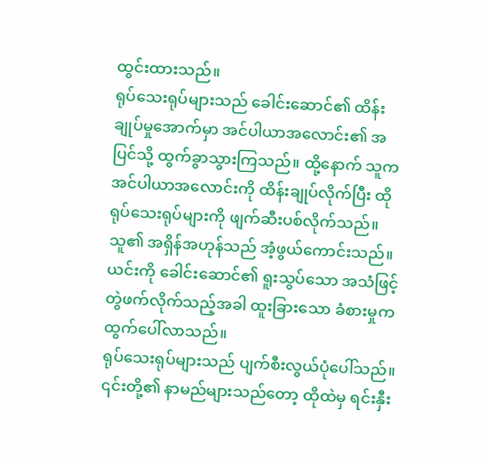ထွင်းထားသည်။
ရုပ်သေးရုပ်များသည် ခေါင်းဆောင်၏ ထိန်းချုပ်မှုအောက်မှာ အင်ပါယာအလောင်း၏ အပြင်သို့ ထွက်ခွာသွားကြသည်။ ထို့နောက် သူက အင်ပါယာအလောင်းကို ထိန်းချုပ်လိုက်ပြီး ထိုရုပ်သေးရုပ်များကို ဖျက်ဆီးပစ်လိုက်သည်။
သူ၏ အရှိန်အဟုန်သည် အံ့ဖွယ်ကောင်းသည်။ ယင်းကို ခေါင်းဆောင်၏ ရူးသွပ်သော အသံဖြင့် တွဲဖက်လိုက်သည့်အခါ ထူးခြားသော ခံစားမှုက ထွက်ပေါ်လာသည်။
ရုပ်သေးရုပ်များသည် ပျက်စီးလွယ်ပုံပေါ်သည်။ ၎င်းတို့၏ နာမည်များသည်တော့ ထိုထဲမှ ရင်းနှီး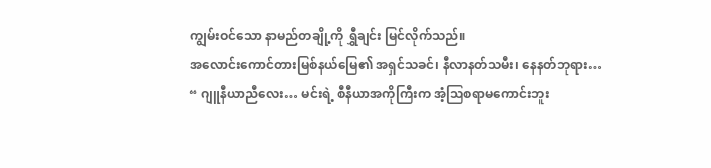ကျွမ်းဝင်သော နာမည်တချို့ကို ရွှီချင်း မြင်လိုက်သည်။
အလောင်းကောင်တားမြစ်နယ်မြေ၏ အရှင်သခင်၊ နီလာနတ်သမီး၊ နေနတ်ဘုရား…
“ ဂျူနီယာညီလေး… မင်းရဲ့ စီနီယာအကိုကြီးက အံ့ဩစရာမကောင်းဘူး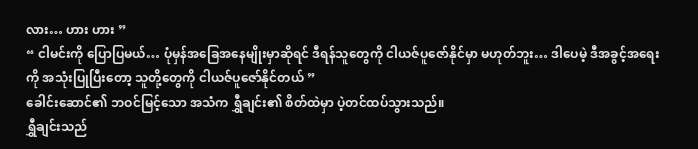လား… ဟား ဟား ”
“ ငါမင်းကို ပြောပြမယ်… ပုံမှန်အခြေအနေမျိုးမှာဆိုရင် ဒီရန်သူတွေကို ငါယဇ်ပူဇော်နိုင်မှာ မဟုတ်ဘူး… ဒါပေမဲ့ ဒီအခွင့်အရေးကို အသုံးပြုပြီးတော့ သူတို့တွေကို ငါယဇ်ပူဇော်နိုင်တယ် ”
ခေါင်းဆောင်၏ ဘဝင်မြင့်သော အသံက ရွှီချင်း၏ စိတ်ထဲမှာ ပဲ့တင်ထပ်သွားသည်။
ရွှီချင်းသည်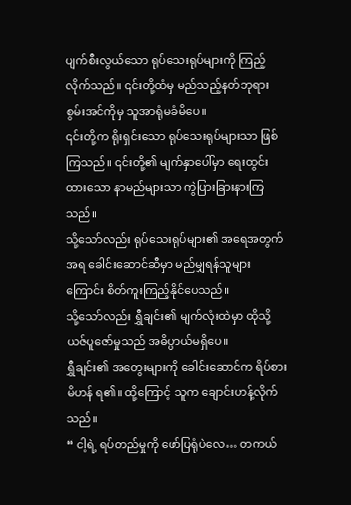ပျက်စီးလွယ်သော ရုပ်သေးရုပ်များကို ကြည့်လိုက်သည်။ ၎င်းတို့ထံမှ မည်သည့်နတ်ဘုရားစွမ်းအင်ကိုမှ သူအာရုံမခံမိပေ။
၎င်းတို့က ရိုးရှင်းသော ရုပ်သေးရုပ်များသာ ဖြစ်ကြသည်။ ၎င်းတို့၏ မျက်နှာပေါ်မှာ ရေးထွင်းထားသော နာမည်များသာ ကွဲပြားခြားနားကြသည်။
သို့သော်လည်း ရုပ်သေးရုပ်များ၏ အရေအတွက်အရ ခေါင်းဆောင်ဆီမှာ မည်မျှရန်သူများကြောင်း စိတ်ကူးကြည့်နိုင်ပေသည်။
သို့သော်လည်း ရွှီချင်း၏ မျက်လုံးထဲမှာ ထိုသို့ယဇ်ပူဇော်မှုသည် အဓိပ္ပာယ်မရှိပေ။
ရွှီချင်း၏ အတွေးများကို ခေါင်းဆောင်က ရိပ်စားမိဟန် ရ၏။ ထို့ကြောင့် သူက ချောင်းဟန့်လိုက်သည်။
“ ငါ့ရဲ့ ရပ်တည်မှုကို ဖော်ပြရုံပဲလေ… တကယ်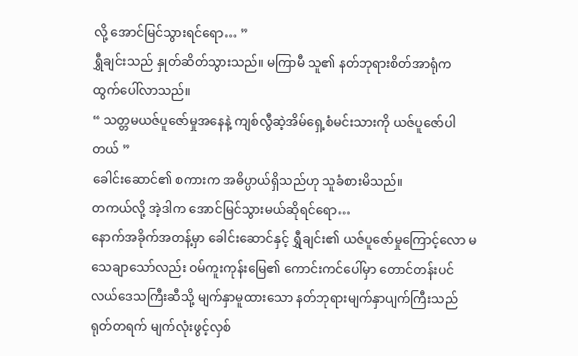လို့ အောင်မြင်သွားရင်ရော… ”
ရွှီချင်းသည် နှုတ်ဆိတ်သွားသည်။ မကြာမီ သူ၏ နတ်ဘုရားစိတ်အာရုံက ထွက်ပေါ်လာသည်။
“ သတ္တမယဇ်ပူဇော်မှုအနေနဲ့ ကျစ်လွီဆဲ့အိမ်ရှေ့စံမင်းသားကို ယဇ်ပူဇော်ပါတယ် ”
ခေါင်းဆောင်၏ စကားက အဓိပ္ပာယ်ရှိသည်ဟု သူခံစားမိသည်။
တကယ်လို့ အဲ့ဒါက အောင်မြင်သွားမယ်ဆိုရင်ရော…
နောက်အခိုက်အတန့်မှာ ခေါင်းဆောင်နှင့် ရွှီချင်း၏ ယဇ်ပူဇော်မှုကြောင့်လော မသေချာသော်လည်း ဝမ်ကူးကုန်းမြေ၏ ကောင်းကင်ပေါ်မှာ တောင်တန်းပင်လယ်ဒေသကြီးဆီသို့ မျက်နှာမူထားသော နတ်ဘုရားမျက်နှာပျက်ကြီးသည် ရုတ်တရက် မျက်လုံးဖွင့်လှစ်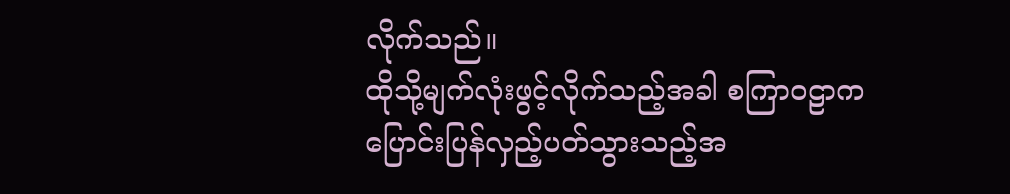လိုက်သည်။
ထိုသို့မျက်လုံးဖွင့်လိုက်သည့်အခါ စကြာဝဠာက ပြောင်းပြန်လှည့်ပတ်သွားသည့်အ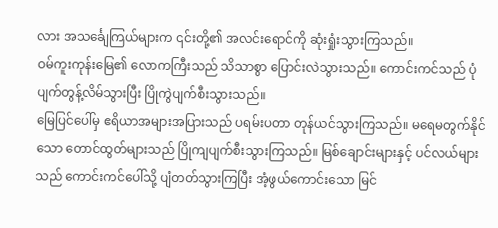လား အသင်္ချေကြယ်များက ၎င်းတို့၏ အလင်းရောင်ကို ဆုံးရှုံးသွားကြသည်။
ဝမ်ကူးကုန်းမြေ၏ လောကကြီးသည် သိသာစွာ ပြောင်းလဲသွားသည်။ ကောင်းကင်သည် ပုံပျက်တွန့်လိမ်သွားပြီး ပြိုကွဲပျက်စီးသွားသည်။
မြေပြင်ပေါ်မှ ဧရိယာအများအပြားသည် ပရမ်းပတာ တုန်ယင်သွားကြသည်။ မရေမတွက်နိုင်သော တောင်ထွတ်များသည် ပြိုကျပျက်စီးသွားကြသည်။ မြစ်ချောင်းများနှင့် ပင်လယ်များသည် ကောင်းကင်ပေါ်သို့ ပျံတတ်သွားကြပြီး အံ့ဖွယ်ကောင်းသော မြင်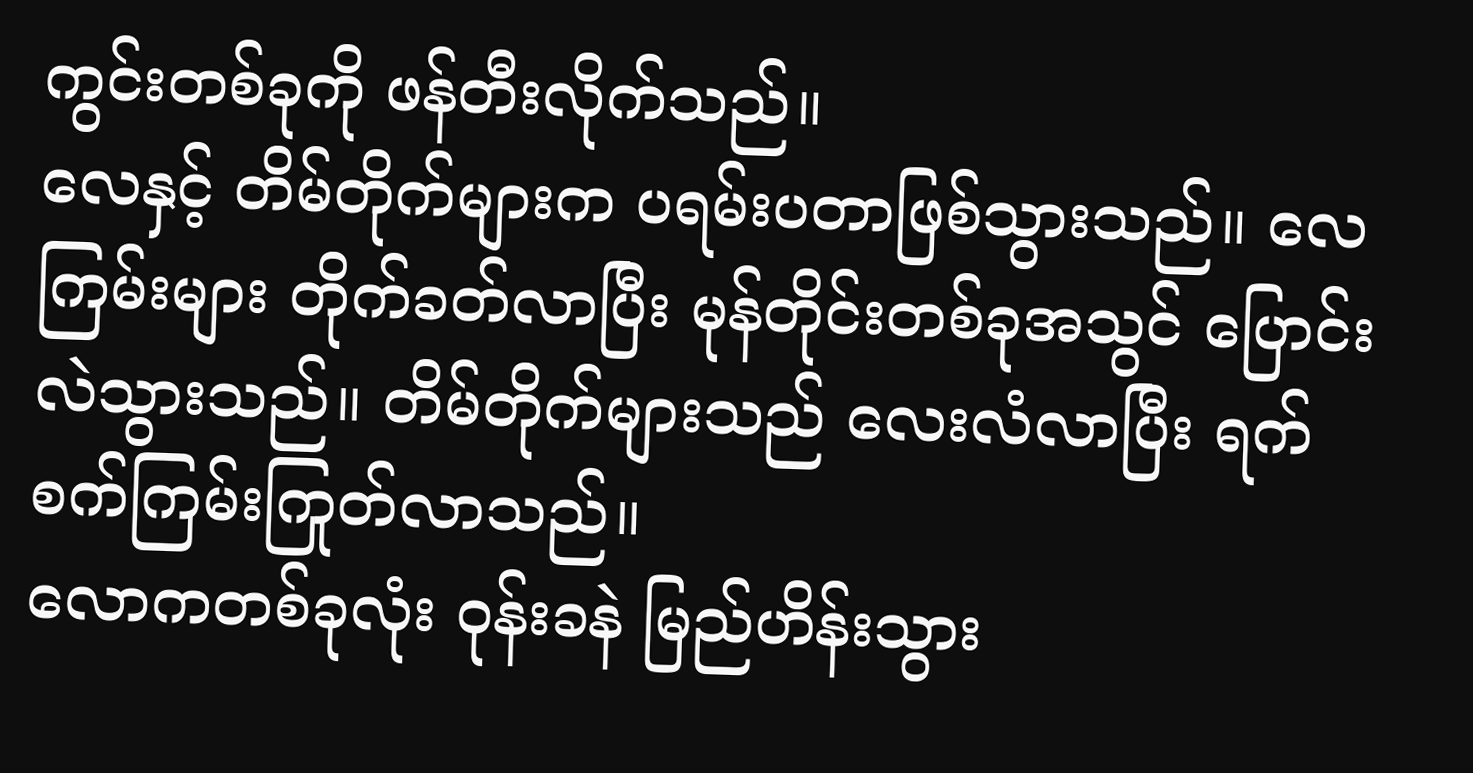ကွင်းတစ်ခုကို ဖန်တီးလိုက်သည်။
လေနှင့် တိမ်တိုက်များက ပရမ်းပတာဖြစ်သွားသည်။ လေကြမ်းများ တိုက်ခတ်လာပြီး မုန်တိုင်းတစ်ခုအသွင် ပြောင်းလဲသွားသည်။ တိမ်တိုက်များသည် လေးလံလာပြီး ရက်စက်ကြမ်းကြုတ်လာသည်။
လောကတစ်ခုလုံး ဝုန်းခနဲ မြည်ဟိန်းသွား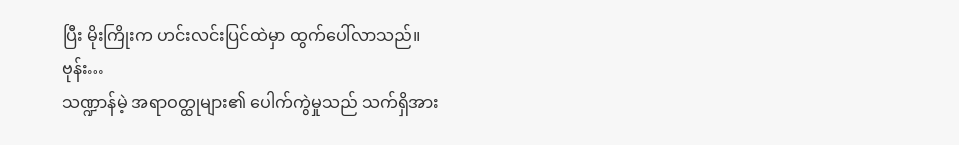ပြီး မိုးကြိုးက ဟင်းလင်းပြင်ထဲမှာ ထွက်ပေါ်လာသည်။
ဗုန်း…
သဏ္ဍာန်မဲ့ အရာဝတ္ထုများ၏ ပေါက်ကွဲမှုသည် သက်ရှိအား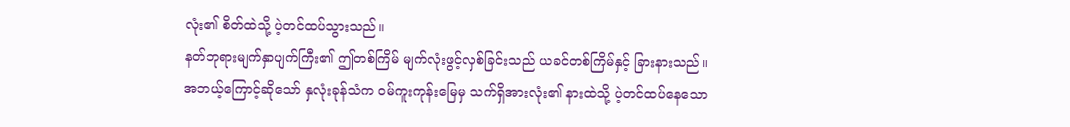လုံး၏ စိတ်ထဲသို့ ပဲ့တင်ထပ်သွားသည်။
နတ်ဘုရားမျက်နှာပျက်ကြီး၏ ဤတစ်ကြိမ် မျက်လုံးဖွင့်လှစ်ခြင်းသည် ယခင်တစ်ကြိမ်နှင့် ခြားနားသည်။
အဘယ့်ကြောင့်ဆိုသော် နှလုံးခုန်သံက ဝမ်ကူးကုန်းမြေမှ သက်ရှိအားလုံး၏ နားထဲသို့ ပဲ့တင်ထပ်နေသော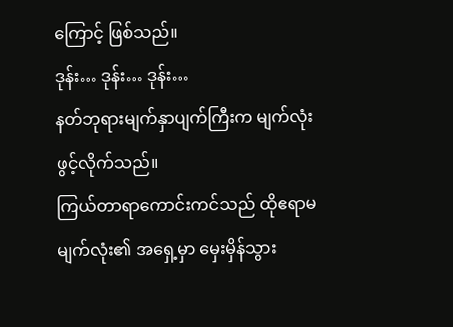ကြောင့် ဖြစ်သည်။
ဒုန်း… ဒုန်း… ဒုန်း…
နတ်ဘုရားမျက်နှာပျက်ကြီးက မျက်လုံးဖွင့်လိုက်သည်။
ကြယ်တာရာကောင်းကင်သည် ထိုဧရာမမျက်လုံး၏ အရှေ့မှာ မှေးမှိန်သွား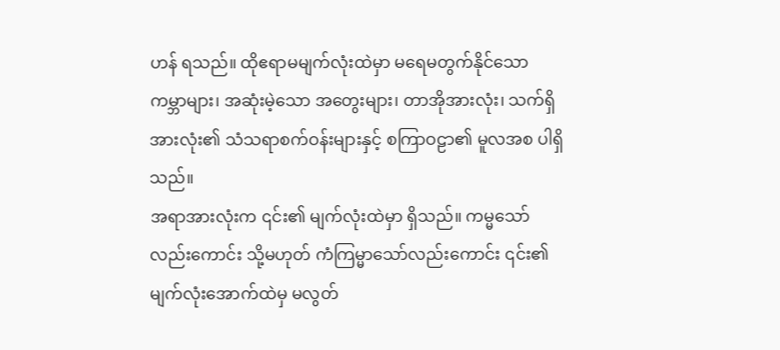ဟန် ရသည်။ ထိုဧရာမမျက်လုံးထဲမှာ မရေမတွက်နိုင်သော ကမ္ဘာများ၊ အဆုံးမဲ့သော အတွေးများ၊ တာအိုအားလုံး၊ သက်ရှိအားလုံး၏ သံသရာစက်ဝန်းများနှင့် စကြာဝဠာ၏ မူလအစ ပါရှိသည်။
အရာအားလုံးက ၎င်း၏ မျက်လုံးထဲမှာ ရှိသည်။ ကမ္မသော်လည်းကောင်း သို့မဟုတ် ကံကြမ္မာသော်လည်းကောင်း ၎င်း၏ မျက်လုံးအောက်ထဲမှ မလွတ်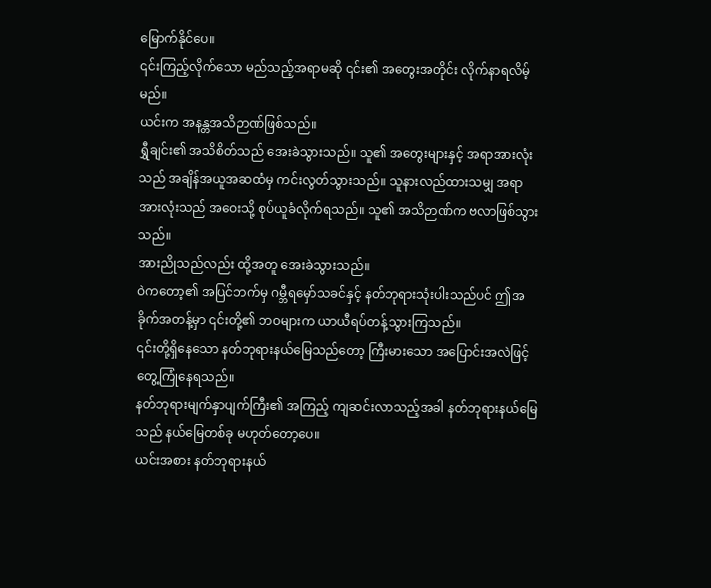မြောက်နိုင်ပေ။
၎င်းကြည့်လိုက်သော မည်သည့်အရာမဆို ၎င်း၏ အတွေးအတိုင်း လိုက်နာရလိမ့်မည်။
ယင်းက အနန္တအသိဉာဏ်ဖြစ်သည်။
ရွှီချင်း၏ အသိစိတ်သည် အေးခဲသွားသည်။ သူ၏ အတွေးများနှင့် အရာအားလုံးသည် အချိန်အယူအဆထံမှ ကင်းလွတ်သွားသည်။ သူနားလည်ထားသမျှ အရာအားလုံးသည် အဝေးသို့ စုပ်ယူခံလိုက်ရသည်။ သူ၏ အသိဉာဏ်က ဗလာဖြစ်သွားသည်။
အားညိုသည်လည်း ထို့အတူ အေးခဲသွားသည်။
ဝဲကတော့၏ အပြင်ဘက်မှ ဂမ္ဘီရမှော်သခင်နှင့် နတ်ဘုရားသုံးပါးသည်ပင် ဤအခိုက်အတန့်မှာ ၎င်းတို့၏ ဘဝများက ယာယီရပ်တန့်သွားကြသည်။
၎င်းတို့ရှိနေသော နတ်ဘုရားနယ်မြေသည်တော့ ကြီးမားသော အပြောင်းအလဲဖြင့် တွေ့ကြုံနေရသည်။
နတ်ဘုရားမျက်နှာပျက်ကြီး၏ အကြည့် ကျဆင်းလာသည့်အခါ နတ်ဘုရားနယ်မြေသည် နယ်မြေတစ်ခု မဟုတ်တော့ပေ။
ယင်းအစား နတ်ဘုရားနယ်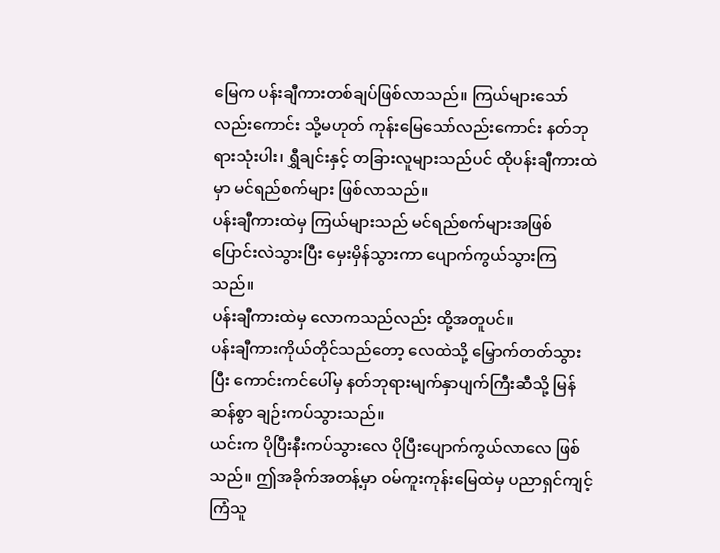မြေက ပန်းချီကားတစ်ချပ်ဖြစ်လာသည်။ ကြယ်များသော်လည်းကောင်း သို့မဟုတ် ကုန်းမြေသော်လည်းကောင်း နတ်ဘုရားသုံးပါး၊ ရွှီချင်းနှင့် တခြားလူများသည်ပင် ထိုပန်းချီကားထဲမှာ မင်ရည်စက်များ ဖြစ်လာသည်။
ပန်းချီကားထဲမှ ကြယ်များသည် မင်ရည်စက်များအဖြစ် ပြောင်းလဲသွားပြီး မှေးမှိန်သွားကာ ပျောက်ကွယ်သွားကြသည်။
ပန်းချီကားထဲမှ လောကသည်လည်း ထို့အတူပင်။
ပန်းချီကားကိုယ်တိုင်သည်တော့ လေထဲသို့ မြှောက်တတ်သွားပြီး ကောင်းကင်ပေါ်မှ နတ်ဘုရားမျက်နှာပျက်ကြီးဆီသို့ မြန်ဆန်စွာ ချဉ်းကပ်သွားသည်။
ယင်းက ပိုပြီးနီးကပ်သွားလေ ပိုပြီးပျောက်ကွယ်လာလေ ဖြစ်သည်။ ဤအခိုက်အတန့်မှာ ဝမ်ကူးကုန်းမြေထဲမှ ပညာရှင်ကျင့်ကြံသူ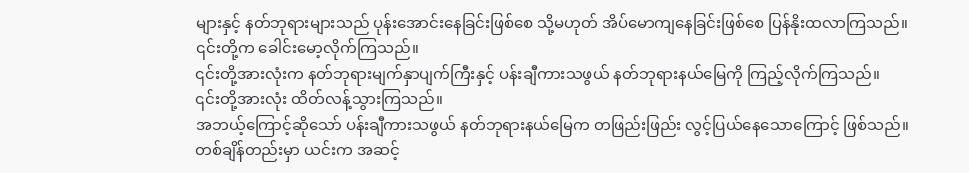များနှင့် နတ်ဘုရားများသည် ပုန်းအောင်းနေခြင်းဖြစ်စေ သို့မဟုတ် အိပ်မောကျနေခြင်းဖြစ်စေ ပြန်နိုးထလာကြသည်။ ၎င်းတို့က ခေါင်းမော့လိုက်ကြသည်။
၎င်းတို့အားလုံးက နတ်ဘုရားမျက်နှာပျက်ကြီးနှင့် ပန်းချီကားသဖွယ် နတ်ဘုရားနယ်မြေကို ကြည့်လိုက်ကြသည်။
၎င်းတို့အားလုံး ထိတ်လန့်သွားကြသည်။
အဘယ့်ကြောင့်ဆိုသော် ပန်းချီကားသဖွယ် နတ်ဘုရားနယ်မြေက တဖြည်းဖြည်း လွင့်ပြယ်နေသောကြောင့် ဖြစ်သည်။ တစ်ချိန်တည်းမှာ ယင်းက အဆင့်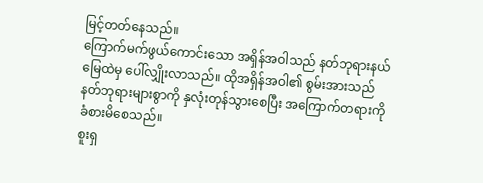မြင့်တတ်နေသည်။
ကြောက်မက်ဖွယ်ကောင်းသော အရှိန်အဝါသည် နတ်ဘုရားနယ်မြေထဲမှ ပေါ်လျှိုးလာသည်။ ထိုအရှိန်အဝါ၏ စွမ်းအားသည် နတ်ဘုရားများစွာကို နှလုံးတုန်သွားစေပြီး အကြောက်တရားကို ခံစားမိစေသည်။
စူးရှ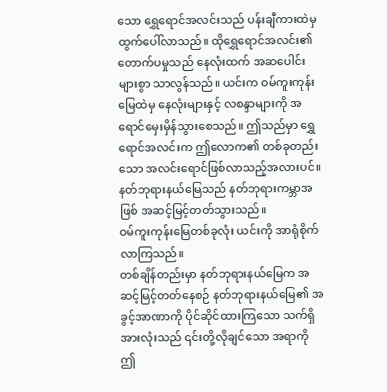သော ရွှေရောင်အလင်းသည် ပန်းချီကားထဲမှ ထွက်ပေါ်လာသည်။ ထိုရွှေရောင်အလင်း၏ တောက်ပမှုသည် နေလုံးထက် အဆပေါင်းများစွာ သာလွန်သည်။ ယင်းက ဝမ်ကူးကုန်းမြေထဲမှ နေလုံးများနှင့် လစန္ဒာများကို အရောင်မှေးမှိန်သွားစေသည်။ ဤသည်မှာ ရွှေရောင်အလင်းက ဤလောက၏ တစ်ခုတည်းသော အလင်းရောင်ဖြစ်လာသည့်အလားပင်။
နတ်ဘုရားနယ်မြေသည် နတ်ဘုရားကမ္ဘာအဖြစ် အဆင့်မြင့်တတ်သွားသည်။
ဝမ်ကူးကုန်းမြေတစ်ခုလုံး ယင်းကို အာရုံစိုက်လာကြသည်။
တစ်ချိန်တည်းမှာ နတ်ဘုရားနယ်မြေက အဆင့်မြင့်တတ်နေစဉ် နတ်ဘုရားနယ်မြေ၏ အခွင့်အာဏာကို ပိုင်ဆိုင်ထားကြသော သက်ရှိအားလုံးသည် ၎င်းတို့လိုချင်သော အရာကို ဤ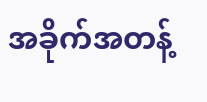အခိုက်အတန့်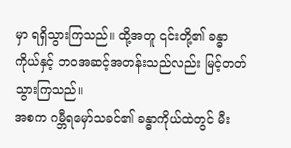မှာ ရရှိသွားကြသည်။ ထို့အတူ ၎င်းတို့၏ ခန္ဓာကိုယ်နှင့် ဘဝအဆင့်အတန်းသည်လည်း မြင့်တတ်သွားကြသည်။
အစက ဂမ္ဘီရမှော်သခင်၏ ခန္ဓာကိုယ်ထဲတွင် မီး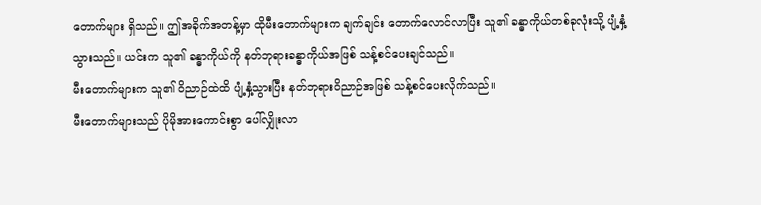တောက်များ ရှိသည်။ ဤအခိုက်အတန့်မှာ ထိုမီးတောက်များက ချက်ချင်း တောက်လောင်လာပြီး သူ၏ ခန္ဓာကိုယ်တစ်ခုလုံးသို့ ပျံ့နှံ့သွားသည်။ ယင်းက သူ၏ ခန္ဓာကိုယ်ကို နတ်ဘုရားခန္ဓာကိုယ်အဖြစ် သန့်စင်ပေးချင်သည်။
မီးတောက်များက သူ၏ ဝိညာဉ်ထဲထိ ပျံ့နှံ့သွားပြီး နတ်ဘုရားဝိညာဉ်အဖြစ် သန့်စင်ပေးလိုက်သည်။
မီးတောက်များသည် ပိုမိုအားကောင်းစွာ ပေါ်လျှိုးလာ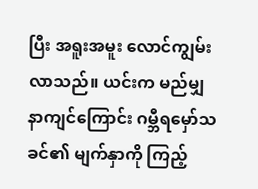ပြီး အရူးအမူး လောင်ကျွမ်းလာသည်။ ယင်းက မည်မျှနာကျင်ကြောင်း ဂမ္ဘီရမှော်သခင်၏ မျက်နှာကို ကြည့်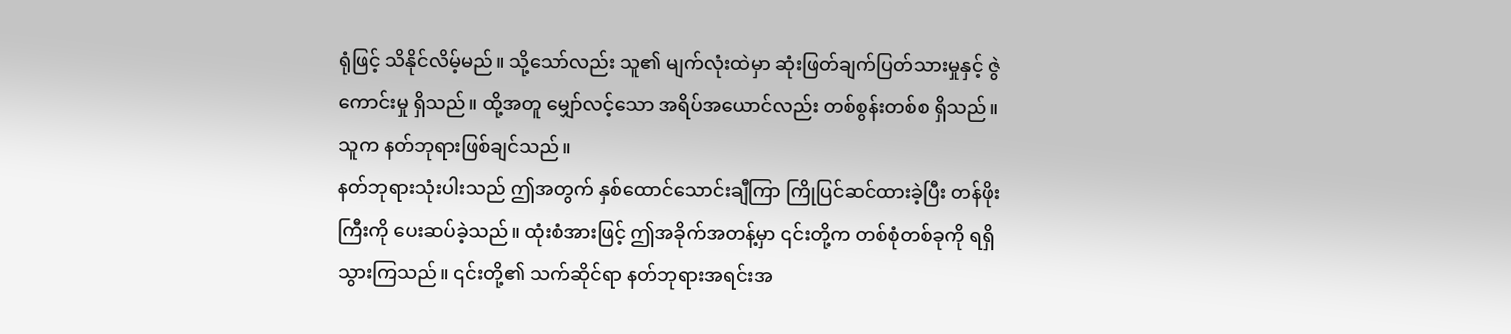ရုံဖြင့် သိနိုင်လိမ့်မည်။ သို့သော်လည်း သူ၏ မျက်လုံးထဲမှာ ဆုံးဖြတ်ချက်ပြတ်သားမှုနှင့် ဇွဲကောင်းမှု ရှိသည်။ ထို့အတူ မျှော်လင့်သော အရိပ်အယောင်လည်း တစ်စွန်းတစ်စ ရှိသည်။
သူက နတ်ဘုရားဖြစ်ချင်သည်။
နတ်ဘုရားသုံးပါးသည် ဤအတွက် နှစ်ထောင်သောင်းချီကြာ ကြိုပြင်ဆင်ထားခဲ့ပြီး တန်ဖိုးကြီးကို ပေးဆပ်ခဲ့သည်။ ထုံးစံအားဖြင့် ဤအခိုက်အတန့်မှာ ၎င်းတို့က တစ်စုံတစ်ခုကို ရရှိသွားကြသည်။ ၎င်းတို့၏ သက်ဆိုင်ရာ နတ်ဘုရားအရင်းအ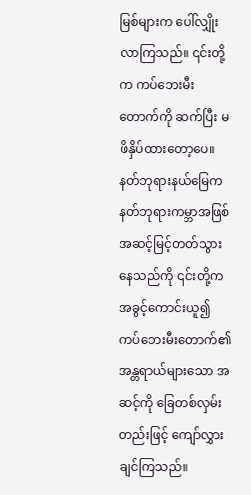မြစ်များက ပေါ်လျှိုးလာကြသည်။ ၎င်းတို့က ကပ်ဘေးမီးတောက်ကို ဆက်ပြီး မဖိနှိပ်ထားတော့ပေ။
နတ်ဘုရားနယ်မြေက နတ်ဘုရားကမ္ဘာအဖြစ် အဆင့်မြင့်တတ်သွားနေသည်ကို ၎င်းတို့က အခွင့်ကောင်းယူ၍ ကပ်ဘေးမီးတောက်၏ အန္တရာယ်များသော အဆင့်ကို ခြေတစ်လှမ်းတည်းဖြင့် ကျော်လွှားချင်ကြသည်။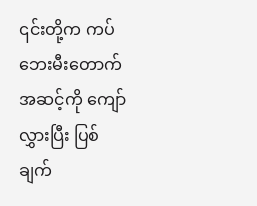၎င်းတို့က ကပ်ဘေးမီးတောက်အဆင့်ကို ကျော်လွှားပြီး ပြစ်ချက်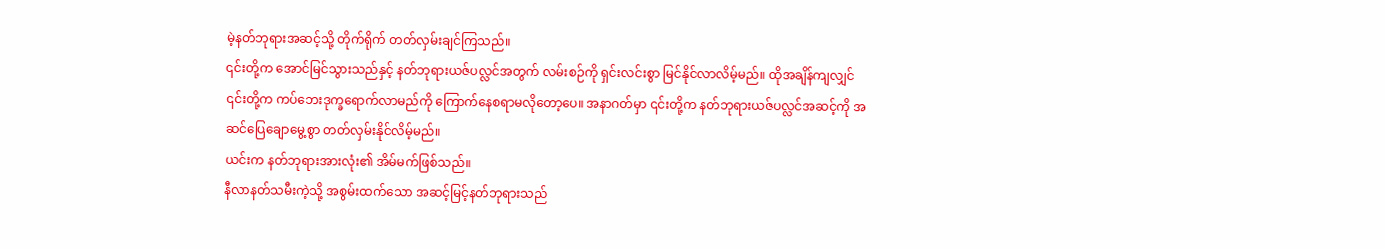မဲ့နတ်ဘုရားအဆင့်သို့ တိုက်ရိုက် တတ်လှမ်းချင်ကြသည်။
၎င်းတို့က အောင်မြင်သွားသည်နှင့် နတ်ဘုရားယဇ်ပလ္လင်အတွက် လမ်းစဉ်ကို ရှင်းလင်းစွာ မြင်နိုင်လာလိမ့်မည်။ ထိုအချိန်ကျလျှင် ၎င်းတို့က ကပ်ဘေးဒုက္ခရောက်လာမည်ကို ကြောက်နေစရာမလိုတော့ပေ။ အနာဂတ်မှာ ၎င်းတို့က နတ်ဘုရားယဇ်ပလ္လင်အဆင့်ကို အဆင်ပြေချောမွေ့စွာ တတ်လှမ်းနိုင်လိမ့်မည်။
ယင်းက နတ်ဘုရားအားလုံး၏ အိမ်မက်ဖြစ်သည်။
နီလာနတ်သမီးကဲ့သို့ အစွမ်းထက်သော အဆင့်မြင့်နတ်ဘုရားသည်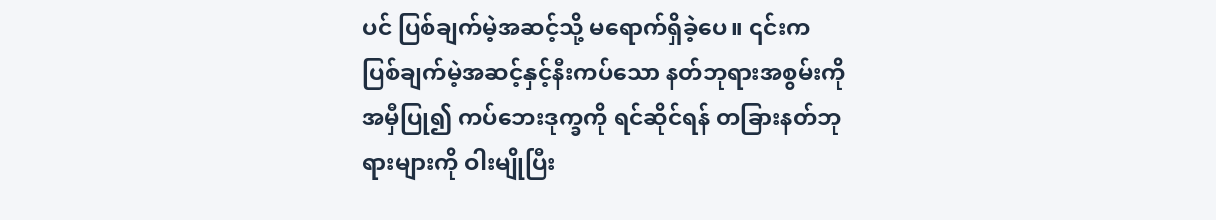ပင် ပြစ်ချက်မဲ့အဆင့်သို့ မရောက်ရှိခဲ့ပေ။ ၎င်းက ပြစ်ချက်မဲ့အဆင့်နှင့်နီးကပ်သော နတ်ဘုရားအစွမ်းကို အမှီပြု၍ ကပ်ဘေးဒုက္ခကို ရင်ဆိုင်ရန် တခြားနတ်ဘုရားများကို ဝါးမျိုပြီး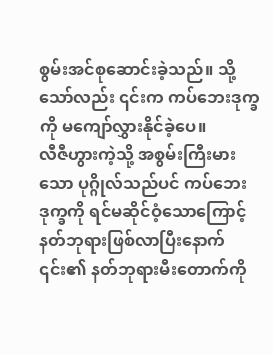စွမ်းအင်စုဆောင်းခဲ့သည်။ သို့သော်လည်း ၎င်းက ကပ်ဘေးဒုက္ခကို မကျော်လွှားနိုင်ခဲ့ပေ။
လီဇီဟွားကဲ့သို့ အစွမ်းကြီးမားသော ပုဂ္ဂိုလ်သည်ပင် ကပ်ဘေးဒုက္ခကို ရင်မဆိုင်ဝံ့သောကြောင့် နတ်ဘုရားဖြစ်လာပြီးနောက် ၎င်း၏ နတ်ဘုရားမီးတောက်ကို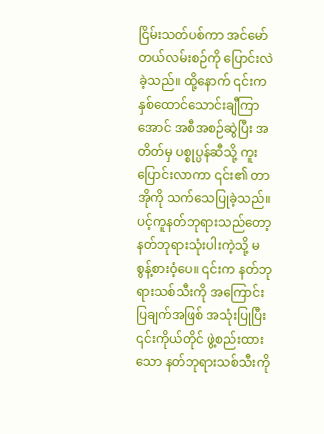ငြိမ်းသတ်ပစ်ကာ အင်မော်တယ်လမ်းစဉ်ကို ပြောင်းလဲခဲ့သည်။ ထို့နောက် ၎င်းက နှစ်ထောင်သောင်းချီကြာအောင် အစီအစဉ်ဆွဲပြီး အတိတ်မှ ပစ္စုပ္ပန်ဆီသို့ ကူးပြောင်းလာကာ ၎င်း၏ တာအိုကို သက်သေပြုခဲ့သည်။
ပင့်ကူနတ်ဘုရားသည်တော့ နတ်ဘုရားသုံးပါးကဲ့သို့ မစွန့်စားဝံ့ပေ။ ၎င်းက နတ်ဘုရားသစ်သီးကို အကြောင်းပြချက်အဖြစ် အသုံးပြုပြီး ၎င်းကိုယ်တိုင် ဖွဲ့စည်းထားသော နတ်ဘုရားသစ်သီးကို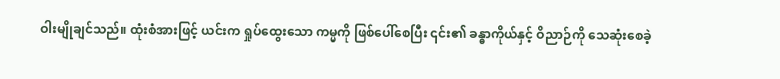ဝါးမျိုချင်သည်။ ထုံးစံအားဖြင့် ယင်းက ရှုပ်ထွေးသော ကမ္မကို ဖြစ်ပေါ်စေပြီး ၎င်း၏ ခန္ဓာကိုယ်နှင့် ဝိညာဉ်ကို သေဆုံးစေခဲ့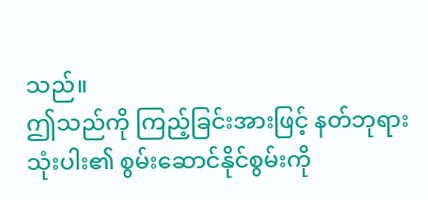သည်။
ဤသည်ကို ကြည့်ခြင်းအားဖြင့် နတ်ဘုရားသုံးပါး၏ စွမ်းဆောင်နိုင်စွမ်းကို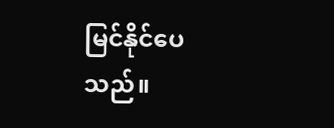မြင်နိုင်ပေသည်။